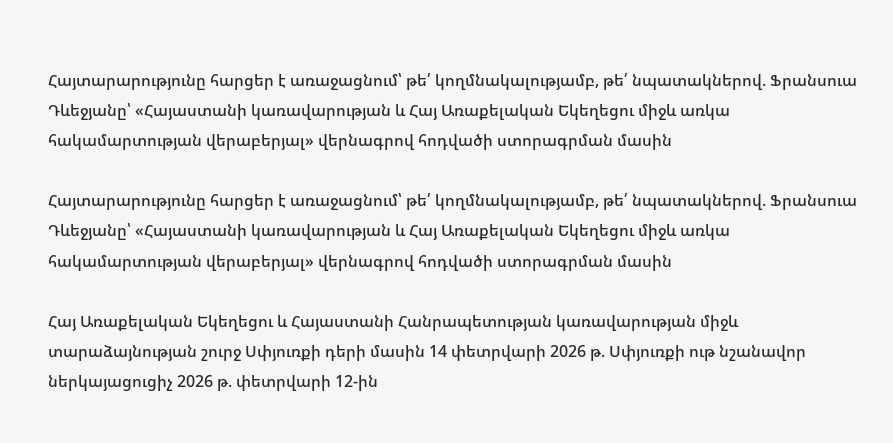Հայտարարությունը հարցեր է առաջացնում՝ թե՛ կողմնակալությամբ, թե՛ նպատակներով. Ֆրանսուա Դևեջյանը՝ «Հայաստանի կառավարության և Հայ Առաքելական Եկեղեցու միջև առկա հակամարտության վերաբերյալ» վերնագրով հոդվածի ստորագրման մասին

Հայտարարությունը հարցեր է առաջացնում՝ թե՛ կողմնակալությամբ, թե՛ նպատակներով. Ֆրանսուա Դևեջյանը՝ «Հայաստանի կառավարության և Հայ Առաքելական Եկեղեցու միջև առկա հակամարտության վերաբերյալ» վերնագրով հոդվածի ստորագրման մասին

Հայ Առաքելական Եկեղեցու և Հայաստանի Հանրապետության կառավարության միջև տարաձայնության շուրջ Սփյուռքի դերի մասին 14 փետրվարի 2026 թ. Սփյուռքի ութ նշանավոր ներկայացուցիչ 2026 թ. փետրվարի 12-ին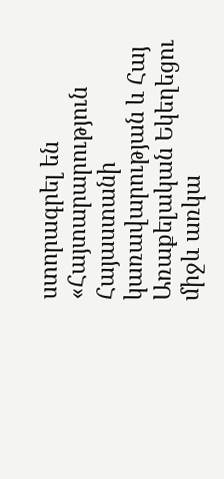ստորագրել են «Հայտարարություն Հայաստանի կառավարության և Հայ Առաքելական Եկեղեցու միջև առկա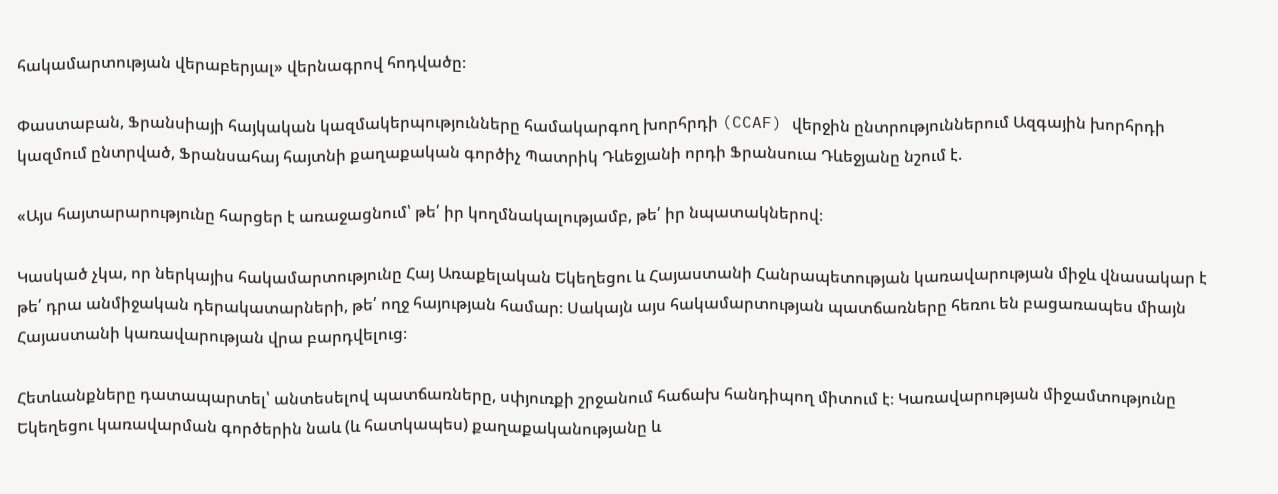հակամարտության վերաբերյալ» վերնագրով հոդվածը։

Փաստաբան, Ֆրանսիայի հայկական կազմակերպությունները համակարգող խորհրդի (CCAF) վերջին ընտրություններում Ազգային խորհրդի կազմում ընտրված, Ֆրանսահայ հայտնի քաղաքական գործիչ Պատրիկ Դևեջյանի որդի Ֆրանսուա Դևեջյանը նշում է.

«Այս հայտարարությունը հարցեր է առաջացնում՝ թե՛ իր կողմնակալությամբ, թե՛ իր նպատակներով։

Կասկած չկա, որ ներկայիս հակամարտությունը Հայ Առաքելական Եկեղեցու և Հայաստանի Հանրապետության կառավարության միջև վնասակար է թե՛ դրա անմիջական դերակատարների, թե՛ ողջ հայության համար։ Սակայն այս հակամարտության պատճառները հեռու են բացառապես միայն Հայաստանի կառավարության վրա բարդվելուց։

Հետևանքները դատապարտել՝ անտեսելով պատճառները, սփյուռքի շրջանում հաճախ հանդիպող միտում է։ Կառավարության միջամտությունը Եկեղեցու կառավարման գործերին նաև (և հատկապես) քաղաքականությանը և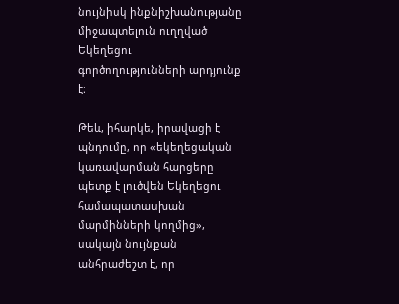նույնիսկ ինքնիշխանությանը միջապտելուն ուղղված Եկեղեցու գործողությունների արդյունք է։

Թեև, իհարկե, իրավացի է պնդումը, որ «եկեղեցական կառավարման հարցերը պետք է լուծվեն Եկեղեցու համապատասխան մարմինների կողմից», սակայն նույնքան անհրաժեշտ է, որ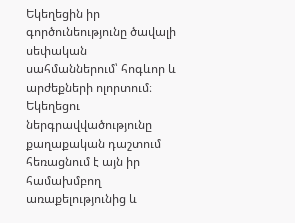Եկեղեցին իր գործունեությունը ծավալի սեփական սահմաններում՝ հոգևոր և արժեքների ոլորտում։ Եկեղեցու ներգրավվածությունը քաղաքական դաշտում հեռացնում է այն իր համախմբող առաքելությունից և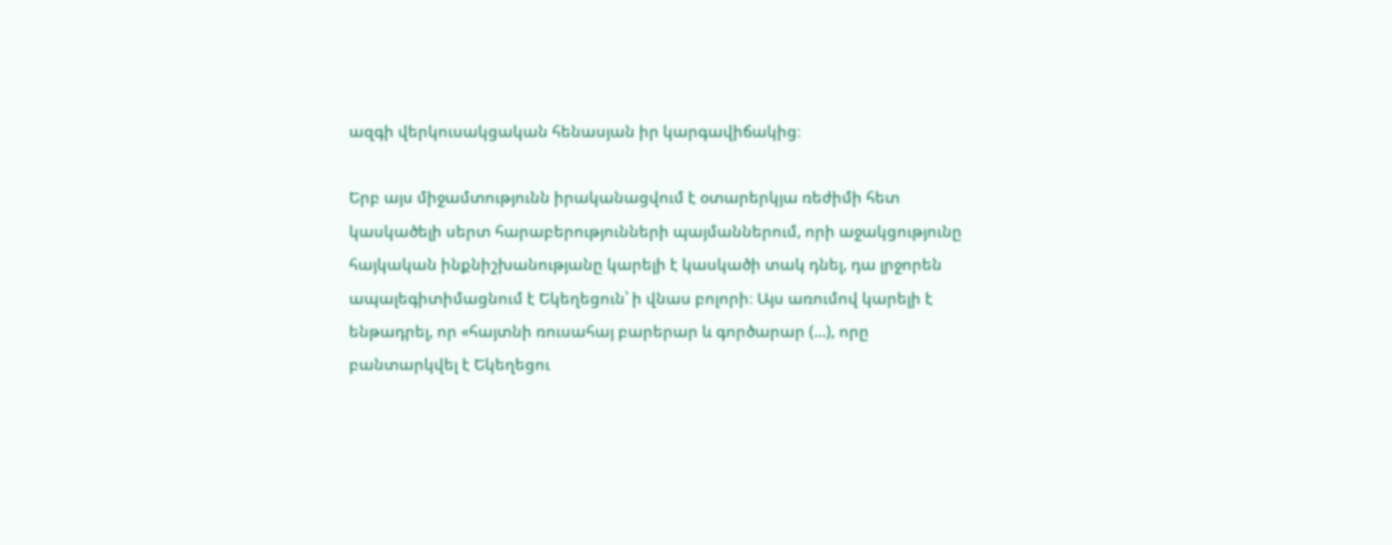ազգի վերկուսակցական հենասյան իր կարգավիճակից։

Երբ այս միջամտությունն իրականացվում է օտարերկյա ռեժիմի հետ կասկածելի սերտ հարաբերությունների պայմաններում, որի աջակցությունը հայկական ինքնիշխանությանը կարելի է կասկածի տակ դնել, դա լրջորեն ապալեգիտիմացնում է Եկեղեցուն՝ ի վնաս բոլորի։ Այս առումով կարելի է ենթադրել, որ «հայտնի ռուսահայ բարերար և գործարար (...), որը բանտարկվել է Եկեղեցու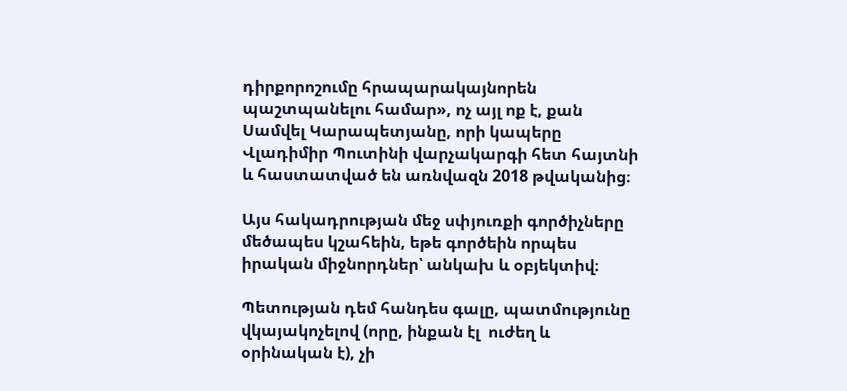դիրքորոշումը հրապարակայնորեն պաշտպանելու համար», ոչ այլ ոք է, քան Սամվել Կարապետյանը, որի կապերը Վլադիմիր Պուտինի վարչակարգի հետ հայտնի և հաստատված են առնվազն 2018 թվականից։

Այս հակադրության մեջ սփյուռքի գործիչները մեծապես կշահեին, եթե գործեին որպես իրական միջնորդներ՝ անկախ և օբյեկտիվ։

Պետության դեմ հանդես գալը, պատմությունը վկայակոչելով (որը, ինքան էլ  ուժեղ և օրինական է), չի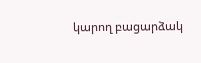կարող բացարձակ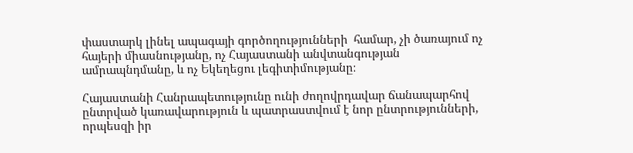փաստարկ լինել ապագայի գործողությունների  համար, չի ծառայում ոչ հայերի միասնությանը, ոչ Հայաստանի անվտանգության ամրապնդմանը, և ոչ Եկեղեցու լեգիտիմությանը։

Հայաստանի Հանրապետությունը ունի ժողովրդավար ճանապարհով ընտրված կառավարություն և պատրաստվում է նոր ընտրությունների, որպեսզի իր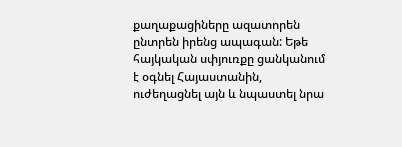քաղաքացիները ազատորեն ընտրեն իրենց ապագան: Եթե հայկական սփյուռքը ցանկանում է օգնել Հայաստանին, ուժեղացնել այն և նպաստել նրա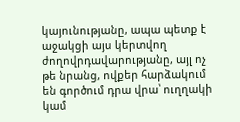կայունությանը, ապա պետք է աջակցի այս կերտվող ժողովրդավարությանը, այլ ոչ թե նրանց, ովքեր հարձակում են գործում դրա վրա՝ ուղղակի կամ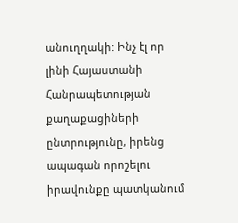անուղղակի: Ինչ էլ որ լինի Հայաստանի Հանրապետության քաղաքացիների ընտրությունը, իրենց ապագան որոշելու իրավունքը պատկանում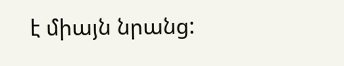է միայն նրանց: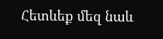Հետևեք մեզ նաև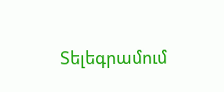Տելեգրամում